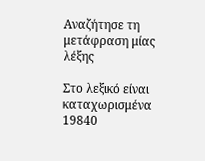Αναζήτησε τη μετάφραση μίας λέξης

Στο λεξικό είναι καταχωρισμένα 19840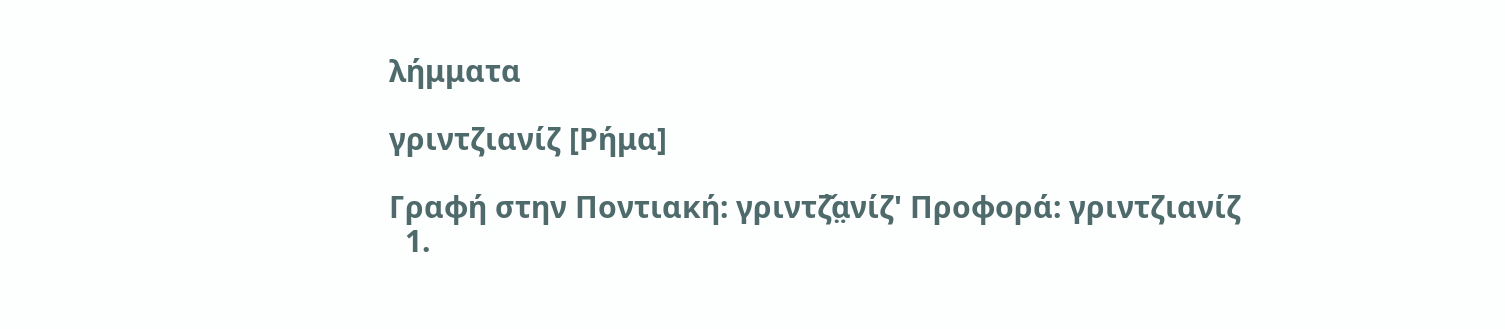λήμματα

γριντζιανίζ [Ρήμα]

Γραφή στην Ποντιακή: γριντζ̌α̤νίζ' Προφορά: γριντζιανίζ
  1.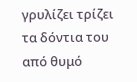γρυλίζει τρίζει τα δόντια του από θυμό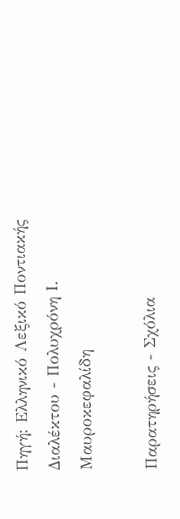Πηγή: Ελληνικό Λεξικό Ποντιακής Διαλέκτου - Πολυχρόνη Ι. Μαυροκεφαλίδη

Παρατηρήσεις - Σχόλια